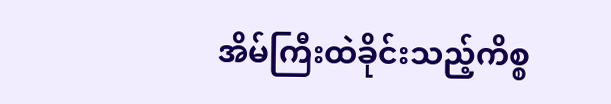အိမ်ကြီးထဲခိုင်းသည့်ကိစ္စ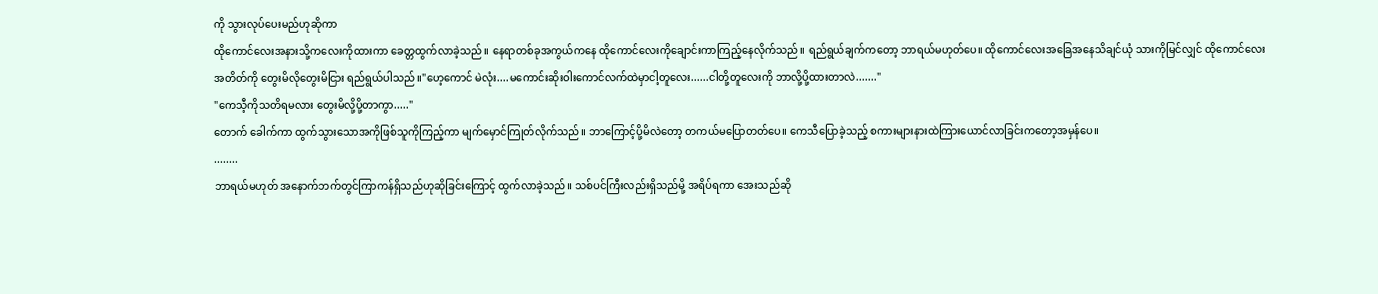ကို သွားလုပ်ပေးမည်ဟုဆိုကာ
ထိုကောင်လေးအနားသို့ကလေးကိုထားကာ ခေတ္တထွက်လာခဲ့သည်။ နေရာတစ်ခုအကွယ်ကနေ ထိုကောင်လေးကိုချောင်းကာကြည့်နေလိုက်သည်။ ရည်ရွယ်ချက်ကတော့ ဘာရယ်မဟုတ်ပေ။ ထိုကောင်လေးအခြေအနေသိချင်ယုံ သားကိုမြင်လျှင် ထိုကောင်လေးအတိတ်ကို တွေးမိလိုတွေးမိငြား ရည်ရွယ်ပါသည်။"ဟေ့ကောင် မဲလုံး....မကောင်းဆိုးဝါးကောင်လက်ထဲမှာငါ့တူလေး......ငါတို့တူလေးကို ဘာလို့ပို့ထားတာလဲ......."
"ကေသီ့ကိုသတိရမလား တွေးမိလို့ပို့တာကွာ....."
တောက် ခေါက်ကာ ထွက်သွားသောအကိုဖြစ်သူကိုကြည့်ကာ မျက်မှောင်ကြုတ်လိုက်သည်။ ဘာကြောင့်ပို့မိလဲတော့ တကယ်မပြောတတ်ပေ။ ကေသီပြောခဲ့သည့် စကားများနားထဲကြားယောင်လာခြင်းကတော့အမှန်ပေ။
........
ဘာရယ်မဟုတ် အနောက်ဘက်တွင်ကြာကန်ရှိသည်ဟုဆိုခြင်းကြောင့် ထွက်လာခဲ့သည်။ သစ်ပင်ကြီးလည်းရှိသည်မို့ အရိပ်ရကာ အေးသည်ဆို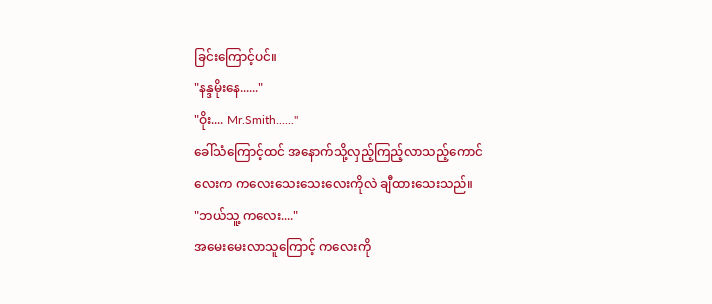ခြင်းကြောင့်ပင်။
"နန္ဒမိုးနေ......"
"ဝိုး.... Mr.Smith......"
ခေါ်သံကြောင့်ထင် အနောက်သို့လှည့်ကြည့်လာသည့်ကောင်လေးက ကလေးသေးသေးလေးကိုလဲ ချီထားသေးသည်။
"ဘယ်သူ့ ကလေး...."
အမေးမေးလာသူကြောင့် ကလေးကို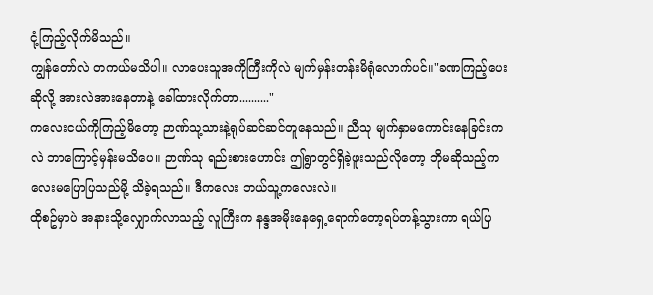ငုံ့ကြည့်လိုက်မိသည်။
ကျွန်တော်လဲ တကယ်မသိပါ။ လာပေးသူအကိုကြီးကိုလဲ မျက်မှန်းတန်းမိရုံလောက်ပင်။"ခဏကြည့်ပေးဆိုလို့ အားလဲအားနေတာနဲ့ ခေါ်ထားလိုက်တာ.........."
ကလေးငယ်ကိုကြည့်မိတော့ ဉာဏ်သု့သားနဲ့ရုပ်ဆင်ဆင်တူနေသည်။ ညီသု မျက်နှာမကောင်းနေခြင်းကလဲ ဘာကြောင့်မှန်းမသိပေ။ ဉာဏ်သု ရည်းစားဟောင်း ဤရွာတွင်ရှိခဲ့ဖူးသည်လိုတော့ ဘိုမဆိုသည့်ကလေးမပြောပြသည်မို့ သိခဲ့ရသည်။ ဒီကလေး ဘယ်သူ့ကလေးလဲ။
ထိုစဥ်မှာပဲ အနားသို့လျှောက်လာသည့် လူကြီးက နန္ဒအမိုးနေရှေ့ရောက်တော့ရပ်တန့်သွားကာ ရယ်ပြ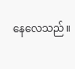နေလေသည်။